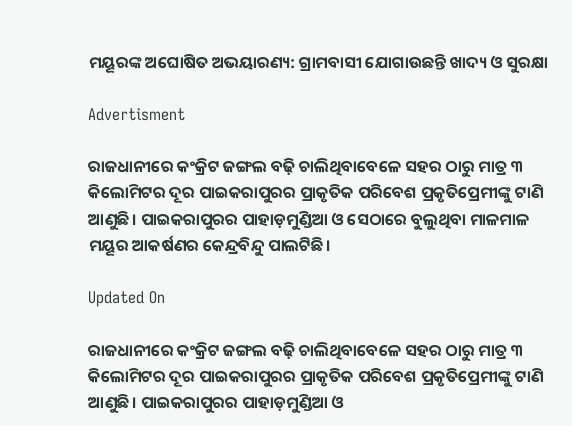ମୟୂରଙ୍କ ଅଘୋଷିତ ଅଭୟାରଣ୍ୟ: ଗ୍ରାମବାସୀ ଯୋଗାଉଛନ୍ତି ଖାଦ୍ୟ ଓ ସୁରକ୍ଷା

Advertisment

ରାଜଧାନୀରେ କଂକ୍ରିଟ ଜଙ୍ଗଲ ବଢ଼ି ଚାଲିଥିବାବେଳେ ସହର ଠାରୁ ମାତ୍ର ୩ କିଲୋମିଟର ଦୂର ପାଇକରାପୁରର ପ୍ରାକୃତିକ ପରିବେଶ ପ୍ରକୃତିପ୍ରେମୀଙ୍କୁ ଟାଣି ଆଣୁଛି। ପାଇକରାପୁରର ପାହାଡ଼ମୁଣ୍ଡିଆ ଓ ସେଠାରେ ବୁଲୁଥିବା ମାଳମାଳ ମୟୂର ଆକର୍ଷଣର କେନ୍ଦ୍ରବିନ୍ଦୁ ପାଲଟିଛି।

Updated On

ରାଜଧାନୀରେ କଂକ୍ରିଟ ଜଙ୍ଗଲ ବଢ଼ି ଚାଲିଥିବାବେଳେ ସହର ଠାରୁ ମାତ୍ର ୩ କିଲୋମିଟର ଦୂର ପାଇକରାପୁରର ପ୍ରାକୃତିକ ପରିବେଶ ପ୍ରକୃତିପ୍ରେମୀଙ୍କୁ ଟାଣି ଆଣୁଛି। ପାଇକରାପୁରର ପାହାଡ଼ମୁଣ୍ଡିଆ ଓ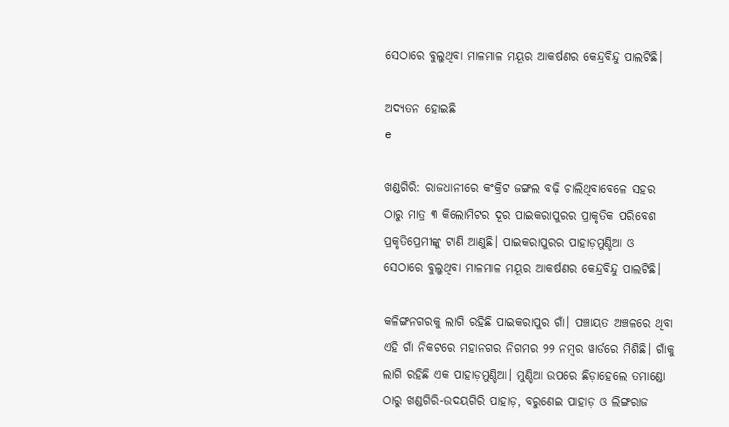ସେଠାରେ ବୁଲୁଥିବା ମାଳମାଳ ମୟୂର ଆକର୍ଷଣର କେନ୍ଦ୍ରବିନ୍ଦୁ ପାଲଟିଛି।

ଅଦ୍ୟତନ ହୋଇଛି
e

ଖଣ୍ଡଗିରି: ରାଜଧାନୀରେ କଂକ୍ରିଟ ଜଙ୍ଗଲ ବଢ଼ି ଚାଲିଥିବାବେଳେ ସହର ଠାରୁ ମାତ୍ର ୩ କିଲୋମିଟର ଦୂର ପାଇକରାପୁରର ପ୍ରାକୃତିକ ପରିବେଶ ପ୍ରକୃତିପ୍ରେମୀଙ୍କୁ ଟାଣି ଆଣୁଛି। ପାଇକରାପୁରର ପାହାଡ଼ମୁଣ୍ଡିଆ ଓ ସେଠାରେ ବୁଲୁଥିବା ମାଳମାଳ ମୟୂର ଆକର୍ଷଣର କେନ୍ଦ୍ରବିନ୍ଦୁ ପାଲଟିଛି।

କଳିଙ୍ଗନଗରକୁ ଲାଗି ରହିଛି ପାଇକରାପୁର ଗାଁ। ପଞ୍ଚାୟତ ଅଞ୍ଚଳରେ ଥିବା ଏହି ଗାଁ ନିକଟରେ ମହାନଗର ନିଗମର ୨୨ ନମ୍ବର ୱାର୍ଡ‌ରେ ମିଶିଛି। ଗାଁକୁ ଲାଗି ରହିଛି ଏକ ପାହାଡ଼ମୁଣ୍ଡିଆ। ମୁଣ୍ଡିଆ ଉପରେ ଛିଡ଼ାହେଲେ ତମାଣ୍ଡୋ ଠାରୁ ଖଣ୍ଡଗିରି-ଉଦୟଗିରି ପାହାଡ଼, ବରୁଣେଇ ପାହାଡ଼ ଓ ଲିଙ୍ଗରାଜ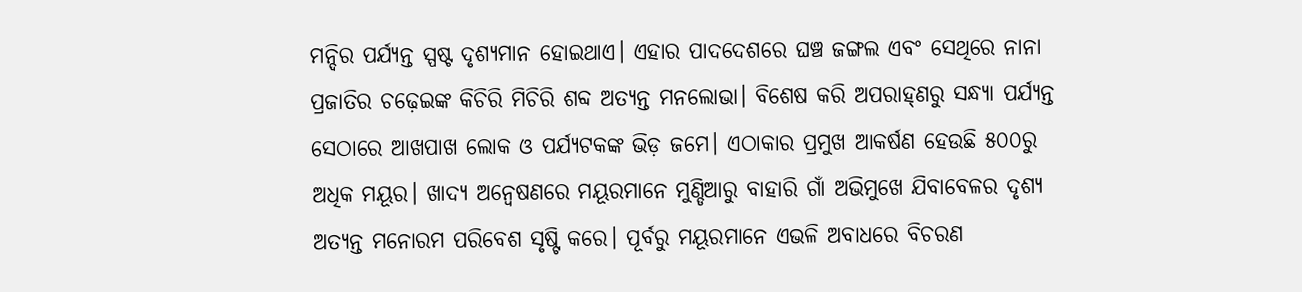ମନ୍ଦିର ପର୍ଯ୍ୟନ୍ତ ସ୍ପଷ୍ଟ ଦୃଶ୍ୟମାନ ‌ହୋଇଥାଏ। ଏହାର ପାଦଦେଶରେ ଘଞ୍ଚ ଜଙ୍ଗଲ ଏବଂ ସେଥିରେ ନାନା ପ୍ରଜାତିର ଚଢ଼େଇଙ୍କ କିଚିରି ମିଚିରି ଶବ୍ଦ ଅତ୍ୟନ୍ତ ମନଲୋଭା। ବିଶେଷ କରି ଅପରାହ୍‌ଣରୁ ସନ୍ଧ୍ୟା ପର୍ଯ୍ୟନ୍ତ ସେଠାରେ ଆଖପାଖ ଲୋକ ଓ ପର୍ଯ୍ୟଟକଙ୍କ ଭିଡ଼ ଜମେ। ଏଠାକାର ପ୍ରମୁଖ ଆକର୍ଷଣ ହେଉଛି ୫୦୦ରୁ ଅଧିକ ମୟୂର। ଖାଦ୍ୟ ଅନ୍ବେଷଣରେ ମୟୂରମାନେ ମୁଣ୍ଡିଆରୁ ବାହାରି ଗାଁ ଅଭିମୁଖେ ଯିବାବେଳର ଦୃଶ୍ୟ ଅତ୍ୟନ୍ତ ମନୋରମ ପରିବେଶ ସୃଷ୍ଟି କରେ। ପୂର୍ବରୁ ମୟୂରମାନେ ଏଭଳି ଅବାଧରେ ବିଚରଣ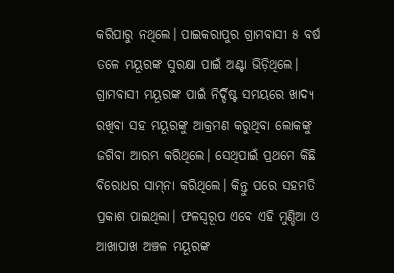କରିପାରୁ ନଥିଲେ। ପାଇକରାପୁର ଗ୍ରାମବାସୀ ୫ ବର୍ଷ ତଳେ ମୟୂରଙ୍କ ସୁରକ୍ଷା ପାଇଁ ଅଣ୍ଟା ଭିଡ଼ିଥିଲେ। ଗ୍ରାମବାସୀ ମୟୂରଙ୍କ ପାଇଁ ନିର୍ଦ୍ଦିଷ୍ଟ ସମୟରେ ଖାଦ୍ୟ ରଖିବା ସହ ମୟୂରଙ୍କୁ ଆକ୍ରମଣ କରୁଥିବା ଲୋକଙ୍କୁ ଜଗିବା ଆରମ୍ଭ କରିଥିଲେ। ସେଥିପାଇଁ ପ୍ରଥମେ କିଛି ବିରୋଧର ସାମ୍‌ନା କରିଥିଲେ। କିନ୍ତୁ ପରେ ସହମତି ପ୍ରକାଶ ପାଇଥିଲା। ଫଳସ୍ବରୂପ ଏବେ ଏହି ମୁଣ୍ଡିଆ ଓ ଆଖାପାଖ ଅଞ୍ଚଳ ମୟୂରଙ୍କ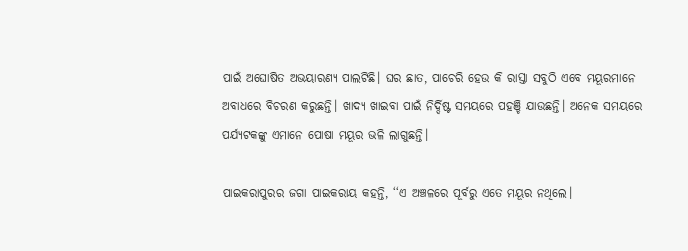ପାଇଁ ଅଘୋଷିତ ଅଭୟାରଣ୍ୟ ପାଲଟିଛି। ଘର ଛାତ, ପାଚେରି ହେଉ କି ରାସ୍ତା ସବୁଠି ଏବେ ମୟୂରମାନେ ଅବାଧରେ ବିଚରଣ କରୁଛନ୍ତି। ଖାଦ୍ୟ ଖାଇବା ପାଇଁ ନିର୍ଦ୍ଦିଷ୍ଟ ସମୟରେ ପହଞ୍ଚି ଯାଉଛନ୍ତି। ଅନେକ ସମୟରେ ପର୍ଯ୍ୟଟକଙ୍କୁ ଏମାନେ ପୋଷା ମୟୂର ଭଳି ଲାଗୁଛନ୍ତି।

ପାଇକରାପୁରର ଜଗା ପାଇକରାୟ କହନ୍ତି, ‘‘ଏ ଅଞ୍ଚଳରେ ପୂର୍ବରୁ ଏତେ ମୟୂର ନଥିଲେ।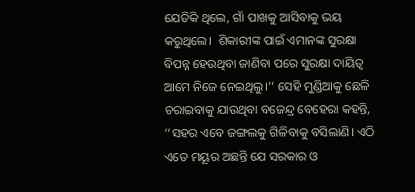ଯେତିକି ଥିଲେ, ଗାଁ ପାଖକୁ ଆସିବ‌ାକୁ ଭୟ କରୁଥିଲେ।  ଶିକାରୀଙ୍କ ପାଇଁ ଏମାନଙ୍କ ସୁରକ୍ଷା ବିପନ୍ନ ହେଉଥିବା ଜାଣିବା ପରେ ସୁରକ୍ଷା ଦାୟିତ୍ବ ଆମେ ନି‌ଜେ ନେଇଥିଲୁ।’’ ସେହି ମୁଣ୍ଡିଆକୁ ଛେଳି ଚରାଇବାକୁ ଯାଉଥିବା ବଜେନ୍ଦ୍ର ବେହେରା କହନ୍ତି, ‘‘ସହର ଏବେ ଜଙ୍ଗଲକୁ ଗିଳିବାକୁ ବସିଲାଣି। ଏଠି ଏତେ ମୟୂର ଅଛନ୍ତି ଯେ ସରକାର ଓ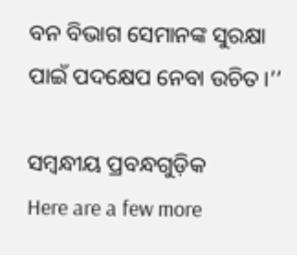ବନ ବିଭାଗ ସେମାନଙ୍କ ସୁରକ୍ଷା ପାଇଁ ପଦ‌‌କ୍ଷେପ ନେବା ଉଚିତ।’’

ସମ୍ବନ୍ଧୀୟ ପ୍ରବନ୍ଧଗୁଡ଼ିକ
Here are a few more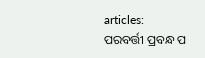articles:
ପରବର୍ତ୍ତୀ ପ୍ରବନ୍ଧ ପ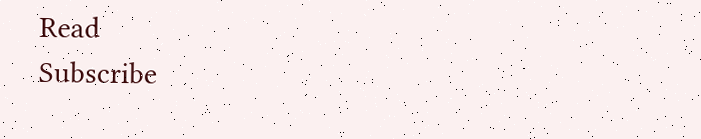Read
Subscribe